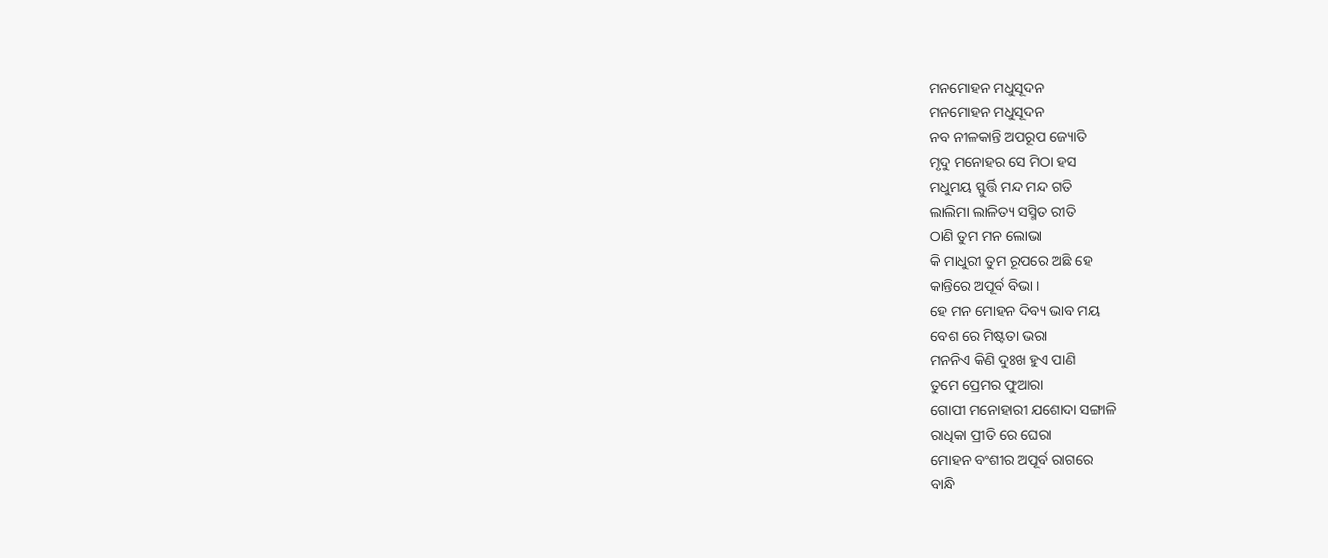ମନମୋହନ ମଧୁସୂଦନ
ମନମୋହନ ମଧୁସୂଦନ
ନବ ନୀଳକାନ୍ତି ଅପରୂପ ଜ୍ୟୋତି
ମୃଦୁ ମନୋହର ସେ ମିଠା ହସ
ମଧୁମୟ ସ୍ଫୁର୍ତ୍ତି ମନ୍ଦ ମନ୍ଦ ଗତି
ଲାଲିମା ଲାଳିତ୍ୟ ସସ୍ମିତ ରୀତି
ଠାଣି ତୁମ ମନ ଲୋଭା
କି ମାଧୁରୀ ତୁମ ରୂପରେ ଅଛି ହେ
କାନ୍ତିରେ ଅପୂର୍ବ ବିଭା ।
ହେ ମନ ମୋହନ ଦିବ୍ୟ ଭାବ ମୟ
ବେଶ ରେ ମିଷ୍ଟତା ଭରା
ମନନିଏ କିଣି ଦୁଃଖ ହୁଏ ପାଣି
ତୁମେ ପ୍ରେମର ଫୁଆରା
ଗୋପୀ ମନୋହାରୀ ଯଶୋଦା ସଙ୍ଗାଳି
ରାଧିକା ପ୍ରୀତି ରେ ଘେରା
ମୋହନ ବଂଶୀର ଅପୂର୍ବ ରାଗରେ
ବାନ୍ଧି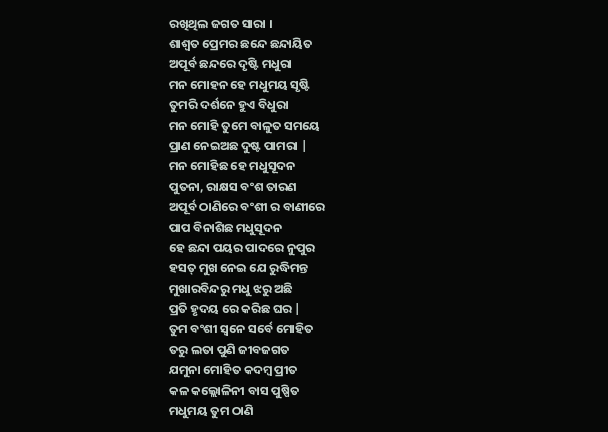ରଖିଥିଲ ଜଗତ ସାରା ।
ଶାଶ୍ଵତ ପ୍ରେମର ଛନ୍ଦେ ଛନ୍ଦାୟିତ
ଅପୂର୍ବ ଛନ୍ଦରେ ଦୃଷ୍ଟି ମଧୁରା
ମନ ମୋହନ ହେ ମଧୁମୟ ସୃଷ୍ଟି
ତୁମରି ଦର୍ଶନେ ହୁଏ ବିଧୁରା
ମନ ମୋହି ତୁମେ ବାଳୁତ ସମୟେ
ପ୍ରାଣ ନେଇଅଛ ଦୁଷ୍ଟ ପାମରା |
ମନ ମୋହିଛ ହେ ମଧୁସୂଦନ
ପୁତନା, ରାକ୍ଷସ ବଂଶ ତାରଣ
ଅପୂର୍ବ ଠାଣିରେ ବଂଶୀ ର ବାଣୀରେ
ପାପ ବିନାଶିଛ ମଧୁସୂଦନ
ହେ ଛନ୍ଦା ପୟର ପାଦରେ ନୁପୁର
ହସତ୍ ମୁଖ ନେଇ ଯେ ରୁଦ୍ଧିମନ୍ତ
ମୁଖାରବିନ୍ଦରୁ ମଧୁ ଝରୁ ଅଛି
ପ୍ରତି ହୃଦୟ ରେ କରିଛ ଘର |
ତୁମ ବଂଶୀ ସ୍ୱନେ ସର୍ବେ ମୋହିତ
ତରୁ ଲତା ପୁଣି ଜୀବଜଗତ
ଯମୁନା ମୋହିତ କଦମ୍ବ ପ୍ରୀତ
କଳ କଲ୍ଲୋଳିନୀ ବାସ ପୁଷ୍ପିତ
ମଧୁମୟ ତୁମ ଠାଣି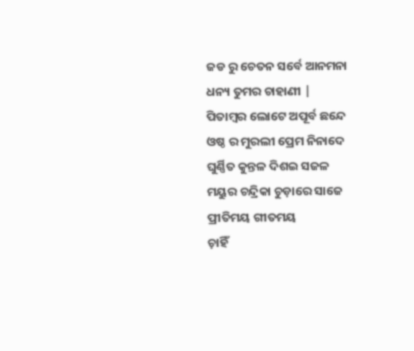ଜଡ ରୁ ଚେତନ ସର୍ବେ ଆନମନା
ଧନ୍ୟ ତୁମର ଚାହାଣୀ |
ପିତାମ୍ବର ଲୋଟେ ଅପୂର୍ବ ଛନ୍ଦେ
ଓଷ୍ଠ ର ମୁରଲୀ ପ୍ରେମ ନିନାଦେ
ଘୁର୍ଣ୍ଣିତ କୁନ୍ତଳ ଦିଶଇ ସଜଳ
ମୟୁର ଚନ୍ଦ୍ରିକା ଚୁଡ଼ାରେ ସାଜେ
ପ୍ରୀତିମୟ ଗୀତମୟ
ଚ଼ାହିଁ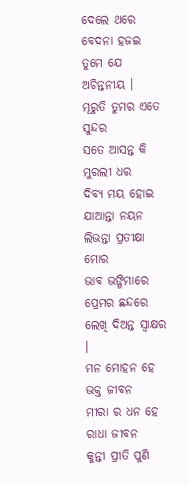ଦେଲେ ଥରେ ବେଦନା ହଜଇ
ତୁମେ ଯେ ଅଚିନ୍ତନୀୟ ।
ମୂରୁତି ତୁମର ଏତେ ସୁନ୍ଦର
ସତେ ଆସନ୍ତ କି ମୁରଲୀ ଧର
ଦିବ୍ୟ ମୟ ହୋଇ ଯାଆନ୍ତା ନୟନ
ଲିଭନ୍ତା ପ୍ରତୀକ୍ଷା ମୋର
ଭାବ ଭଙ୍ଗିମାରେ ପ୍ରେମର ଛନ୍ଦରେ
ଲେଖି ଦିଅନ୍ତ ସ୍ଵାକ୍ଷର ।
ମନ ମୋହନ ହେ ଭକ୍ତ ଜୀବନ
ମୀରା ର ଧନ ହେ ରାଧା ଜୀବନ
କୁନ୍ତୀ ପ୍ରୀତି ପୁଣି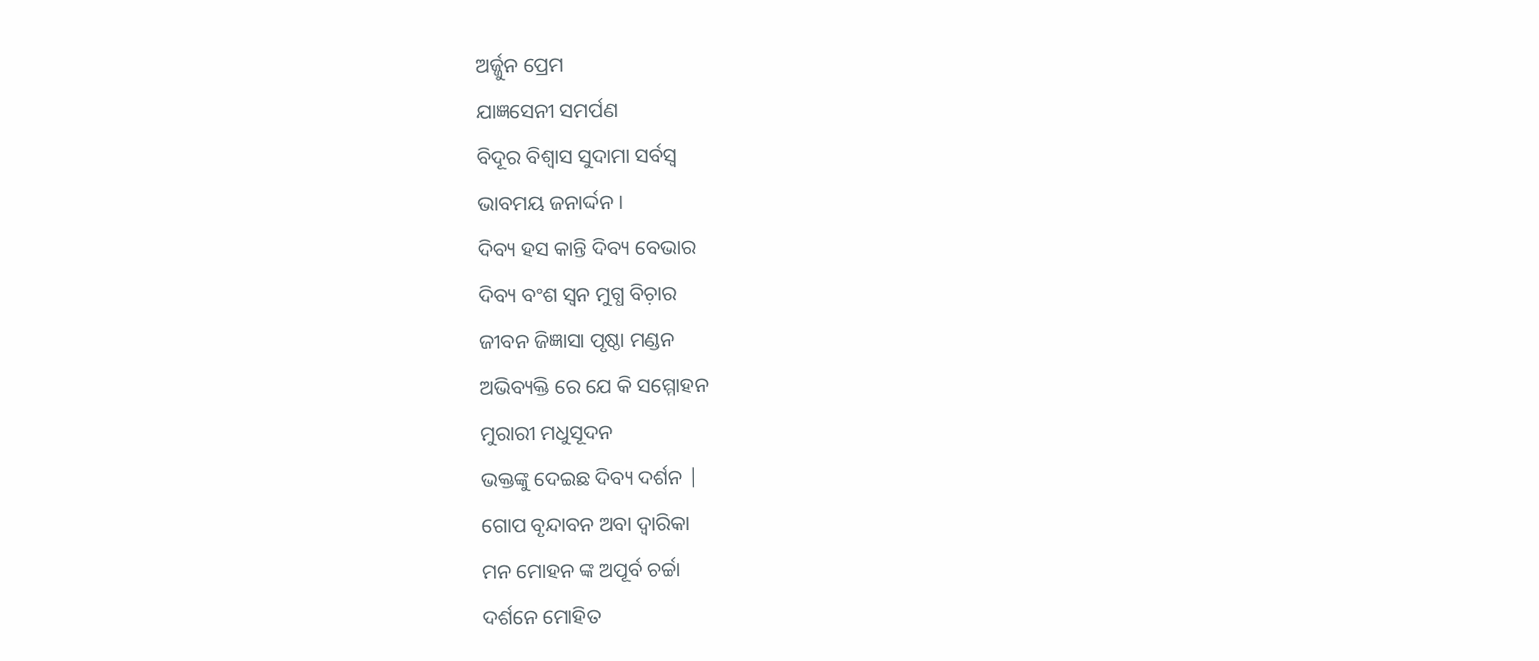ଅର୍ଜ୍ଜୁନ ପ୍ରେମ
ଯାଜ୍ଞସେନୀ ସମର୍ପଣ
ବିଦୂର ବିଶ୍ୱାସ ସୁଦାମା ସର୍ବସ୍ଵ
ଭାବମୟ ଜନାର୍ଦ୍ଦନ ।
ଦିବ୍ୟ ହସ କାନ୍ତି ଦିବ୍ୟ ବେଭାର
ଦିବ୍ୟ ବଂଶ ସ୍ୱନ ମୁଗ୍ଧ ବିଚ଼ାର
ଜୀବନ ଜିଜ୍ଞାସା ପୃଷ୍ଠା ମଣ୍ଡନ
ଅଭିବ୍ୟକ୍ତି ରେ ଯେ କି ସମ୍ମୋହନ
ମୁରାରୀ ମଧୁସୂଦନ
ଭକ୍ତଙ୍କୁ ଦେଇଛ ଦିବ୍ୟ ଦର୍ଶନ |
ଗୋପ ବୃନ୍ଦାବନ ଅବା ଦ୍ୱାରିକା
ମନ ମୋହନ ଙ୍କ ଅପୂର୍ବ ଚର୍ଚ୍ଚା
ଦର୍ଶନେ ମୋହିତ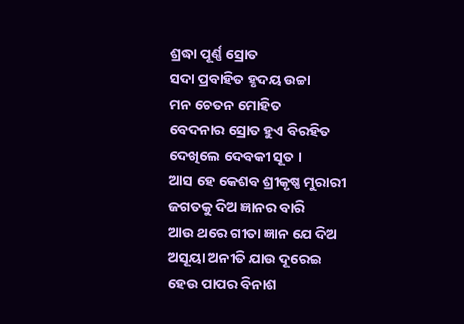ଶ୍ରଦ୍ଧା ପୂର୍ଣ୍ଣ ସ୍ରୋତ
ସଦା ପ୍ରବାହିତ ହୃଦୟ ଉଚ୍ଚା
ମନ ଚେତନ ମୋହିତ
ବେଦନାର ସ୍ରୋତ ହୁଏ ବିରହିତ
ଦେଖିଲେ ଦେବକୀ ସୂତ ।
ଆସ ହେ କେଶବ ଶ୍ରୀକୃଷ୍ଣ ମୁରାରୀ
ଜଗତକୁ ଦିଅ ଜ୍ଞାନର ବାରି
ଆଉ ଥରେ ଗୀତା ଜ୍ଞାନ ଯେ ଦିଅ
ଅସୂୟା ଅନୀତି ଯାଉ ଦୂରେଇ
ହେଉ ପାପର ବିନାଶ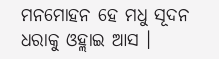ମନମୋହନ ହେ ମଧୁ ସୂଦନ
ଧରାକୁ ଓହ୍ଲାଇ ଆସ ।